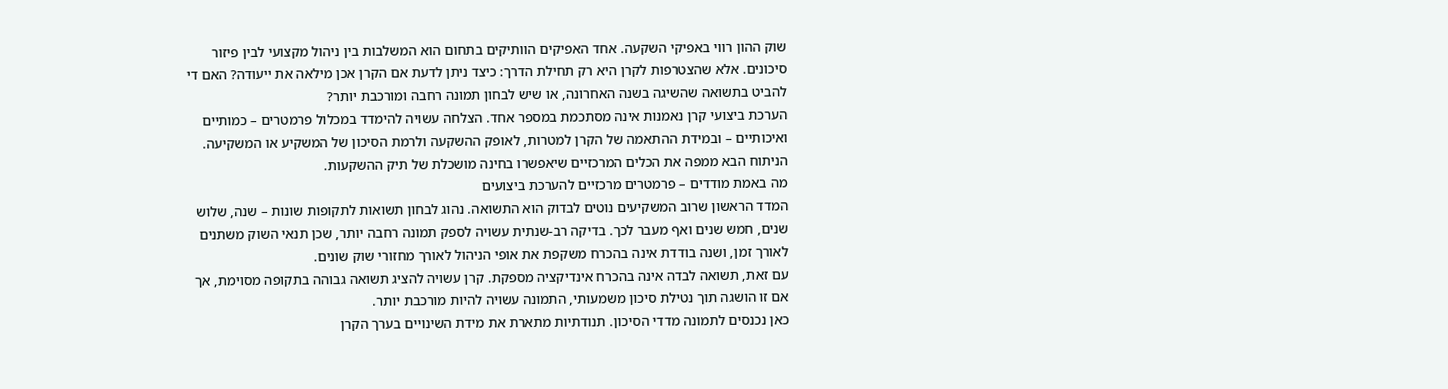שוק ההון רווי באפיקי השקעה. אחד האפיקים הוותיקים בתחום הוא המשלבות בין ניהול מקצועי לבין פיזור סיכונים. אלא שהצטרפות לקרן היא רק תחילת הדרך: כיצד ניתן לדעת אם הקרן אכן מילאה את ייעודה? האם די להביט בתשואה שהשיגה בשנה האחרונה, או שיש לבחון תמונה רחבה ומורכבת יותר?
הערכת ביצועי קרן נאמנות אינה מסתכמת במספר אחד. הצלחה עשויה להימדד במכלול פרמטרים – כמותיים ואיכותיים – ובמידת ההתאמה של הקרן למטרות, לאופק ההשקעה ולרמת הסיכון של המשקיע או המשקיעה. הניתוח הבא ממפה את הכלים המרכזיים שיאפשרו בחינה מושכלת של תיק ההשקעות.
מה באמת מודדים – פרמטרים מרכזיים להערכת ביצועים
המדד הראשון שרוב המשקיעים נוטים לבדוק הוא התשואה. נהוג לבחון תשואות לתקופות שונות – שנה, שלוש שנים, חמש שנים ואף מעבר לכך. בדיקה רב-שנתית עשויה לספק תמונה רחבה יותר, שכן תנאי השוק משתנים לאורך זמן, ושנה בודדת אינה בהכרח משקפת את אופי הניהול לאורך מחזורי שוק שונים.
עם זאת, תשואה לבדה אינה בהכרח אינדיקציה מספקת. קרן עשויה להציג תשואה גבוהה בתקופה מסוימת, אך אם זו הושגה תוך נטילת סיכון משמעותי, התמונה עשויה להיות מורכבת יותר.
כאן נכנסים לתמונה מדדי הסיכון. תנודתיות מתארת את מידת השינויים בערך הקרן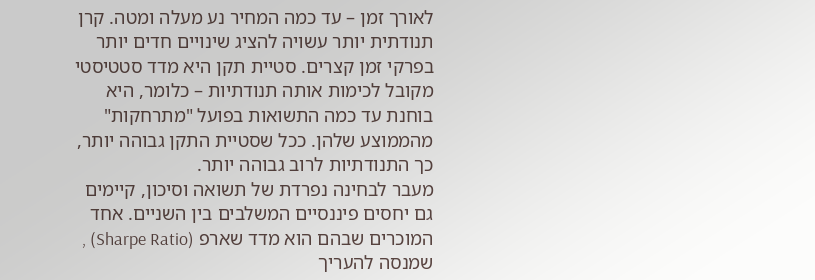לאורך זמן – עד כמה המחיר נע מעלה ומטה. קרן תנודתית יותר עשויה להציג שינויים חדים יותר בפרקי זמן קצרים. סטיית תקן היא מדד סטטיסטי מקובל לכימות אותה תנודתיות – כלומר, היא בוחנת עד כמה התשואות בפועל "מתרחקות" מהממוצע שלהן. ככל שסטיית התקן גבוהה יותר, כך התנודתיות לרוב גבוהה יותר.
מעבר לבחינה נפרדת של תשואה וסיכון, קיימים גם יחסים פיננסיים המשלבים בין השניים. אחד המוכרים שבהם הוא מדד שארפ (Sharpe Ratio) , שמנסה להעריך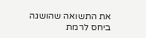את התשואה שהושגה ביחס לרמת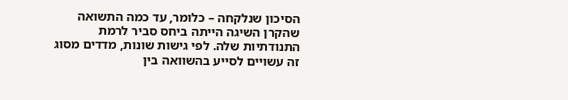הסיכון שנלקחה – כלומר, עד כמה התשואה שהקרן השיגה הייתה ביחס סביר לרמת התנודתיות שלה. לפי גישות שונות, מדדים מסוג זה עשויים לסייע בהשוואה בין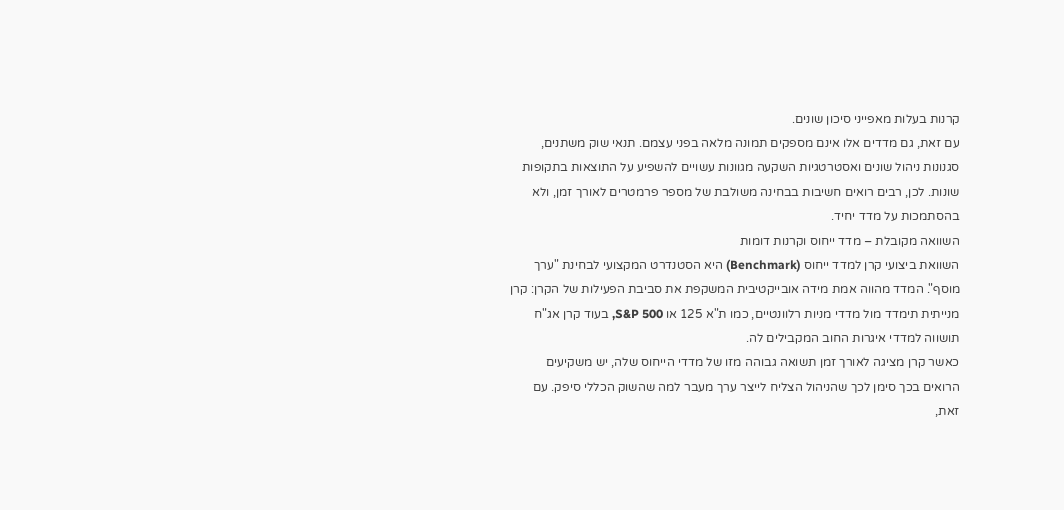קרנות בעלות מאפייני סיכון שונים.
עם זאת, גם מדדים אלו אינם מספקים תמונה מלאה בפני עצמם. תנאי שוק משתנים, סגנונות ניהול שונים ואסטרטגיות השקעה מגוונות עשויים להשפיע על התוצאות בתקופות שונות. לכן, רבים רואים חשיבות בבחינה משולבת של מספר פרמטרים לאורך זמן, ולא בהסתמכות על מדד יחיד.
השוואה מקובלת – מדד ייחוס וקרנות דומות
השוואת ביצועי קרן למדד ייחוס (Benchmark) היא הסטנדרט המקצועי לבחינת "ערך מוסף". המדד מהווה אמת מידה אובייקטיבית המשקפת את סביבת הפעילות של הקרן: קרן מנייתית תימדד מול מדדי מניות רלוונטיים, כמו ת"א 125 או S&P 500, בעוד קרן אג"ח תושווה למדדי איגרות החוב המקבילים לה.
כאשר קרן מציגה לאורך זמן תשואה גבוהה מזו של מדדי הייחוס שלה, יש משקיעים הרואים בכך סימן לכך שהניהול הצליח לייצר ערך מעבר למה שהשוק הכללי סיפק. עם זאת,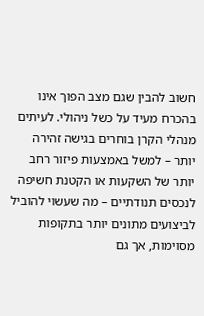חשוב להבין שגם מצב הפוך אינו בהכרח מעיד על כשל ניהולי. לעיתים מנהלי הקרן בוחרים בגישה זהירה יותר – למשל באמצעות פיזור רחב יותר של השקעות או הקטנת חשיפה לנכסים תנודתיים – מה שעשוי להוביל לביצועים מתונים יותר בתקופות מסוימות, אך גם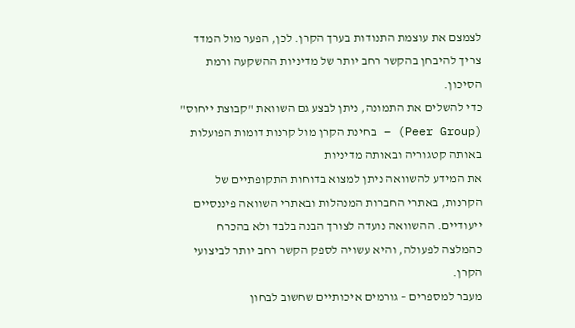לצמצם את עוצמת התנודות בערך הקרן. לכן, הפער מול המדד צריך להיבחן בהקשר רחב יותר של מדיניות ההשקעה ורמת הסיכון.
כדי להשלים את התמונה, ניתן לבצע גם השוואת "קבוצת ייחוס" (Peer Group) – בחינת הקרן מול קרנות דומות הפועלות באותה קטגוריה ובאותה מדיניות
את המידע להשוואה ניתן למצוא בדוחות התקופתיים של הקרנות, באתרי החברות המנהלות ובאתרי השוואה פיננסיים ייעודיים. ההשוואה נועדה לצורך הבנה בלבד ולא בהכרח כהמלצה לפעולה, והיא עשויה לספק הקשר רחב יותר לביצועי הקרן.
מעבר למספרים – גורמים איכותיים שחשוב לבחון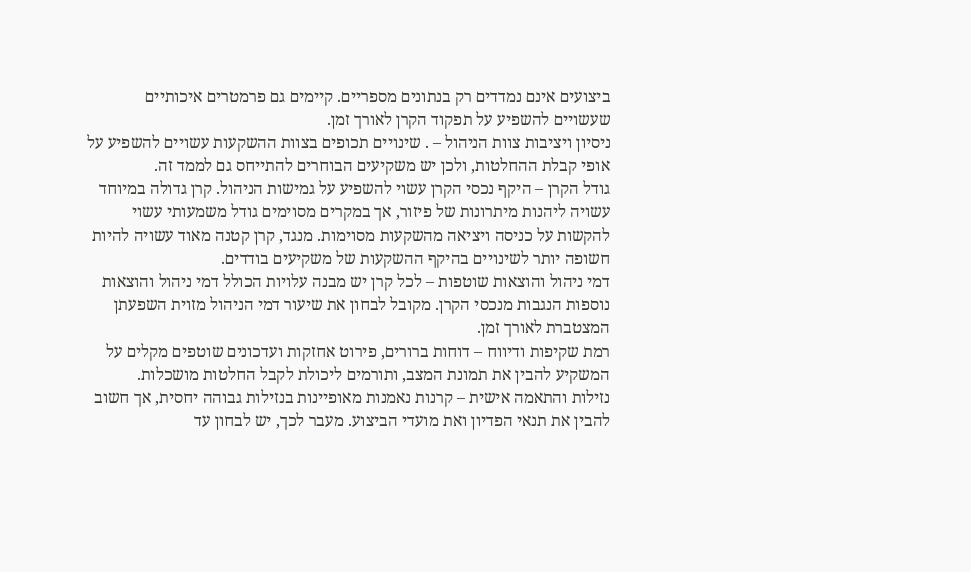ביצועים אינם נמדדים רק בנתונים מספריים. קיימים גם פרמטרים איכותיים שעשויים להשפיע על תפקוד הקרן לאורך זמן.
ניסיון ויציבות צוות הניהול – . שינויים תכופים בצוות ההשקעות עשויים להשפיע על אופי קבלת ההחלטות, ולכן יש משקיעים הבוחרים להתייחס גם לממד זה.
גודל הקרן – היקף נכסי הקרן עשוי להשפיע על גמישות הניהול. קרן גדולה במיוחד עשויה ליהנות מיתרונות של פיזור, אך במקרים מסוימים גודל משמעותי עשוי להקשות על כניסה ויציאה מהשקעות מסוימות. מנגד, קרן קטנה מאוד עשויה להיות חשופה יותר לשינויים בהיקף ההשקעות של משקיעים בודדים.
דמי ניהול והוצאות שוטפות – לכל קרן יש מבנה עלויות הכולל דמי ניהול והוצאות נוספות הנגבות מנכסי הקרן. מקובל לבחון את שיעור דמי הניהול מזוית השפעתן המצטברת לאורך זמן.
רמת שקיפות ודיווח – דוחות ברורים, פירוט אחזקות ועדכונים שוטפים מקלים על המשקיע להבין את תמונת המצב, ותורמים ליכולת לקבל החלטות מושכלות.
נזילות והתאמה אישית – קרנות נאמנות מאופיינות בנזילות גבוהה יחסית, אך חשוב להבין את תנאי הפדיון ואת מועדי הביצוע. מעבר לכך, יש לבחון עד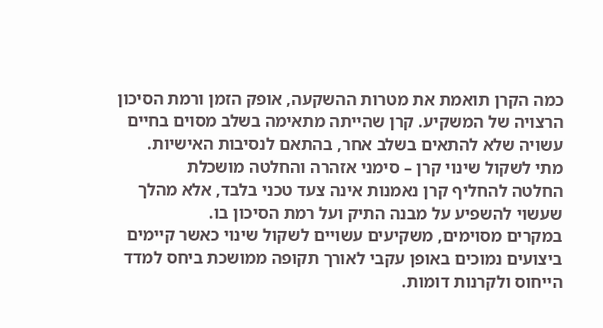כמה הקרן תואמת את מטרות ההשקעה, אופק הזמן ורמת הסיכון הרצויה של המשקיע. קרן שהייתה מתאימה בשלב מסוים בחיים עשויה שלא להתאים בשלב אחר, בהתאם לנסיבות האישיות.
מתי לשקול שינוי קרן – סימני אזהרה והחלטה מושכלת
החלטה להחליף קרן נאמנות אינה צעד טכני בלבד, אלא מהלך שעשוי להשפיע על מבנה התיק ועל רמת הסיכון בו.
במקרים מסוימים, משקיעים עשויים לשקול שינוי כאשר קיימים ביצועים נמוכים באופן עקבי לאורך תקופה ממושכת ביחס למדד הייחוס ולקרנות דומות.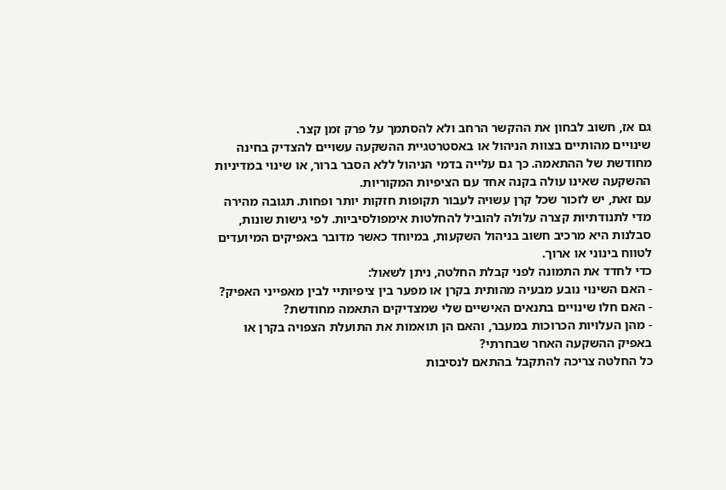גם אז, חשוב לבחון את ההקשר הרחב ולא להסתמך על פרק זמן קצר.
שינויים מהותיים בצוות הניהול או באסטרטגיית ההשקעה עשויים להצדיק בחינה מחודשת של ההתאמה. כך גם עלייה בדמי הניהול ללא הסבר ברור, או שינוי במדיניות ההשקעה שאינו עולה בקנה אחד עם הציפיות המקוריות.
עם זאת, יש לזכור שכל קרן עשויה לעבור תקופות חזקות יותר ופחות. תגובה מהירה מדי לתנודתיות קצרה עלולה להוביל להחלטות אימפולסיביות. לפי גישות שונות, סבלנות היא מרכיב חשוב בניהול השקעות, במיוחד כאשר מדובר באפיקים המיועדים לטווח בינוני או ארוך.
כדי לחדד את התמונה לפני קבלת החלטה, ניתן לשאול:
- האם השינוי נובע מבעיה מהותית בקרן או מפער בין ציפיותיי לבין מאפייני האפיק?
- האם חלו שינויים בתנאים האישיים שלי שמצדיקים התאמה מחודשת?
- מהן העלויות הכרוכות במעבר, והאם הן תואמות את התועלת הצפויה בקרן או באפיק ההשקעה האחר שבחרתי?
כל החלטה צריכה להתקבל בהתאם לנסיבות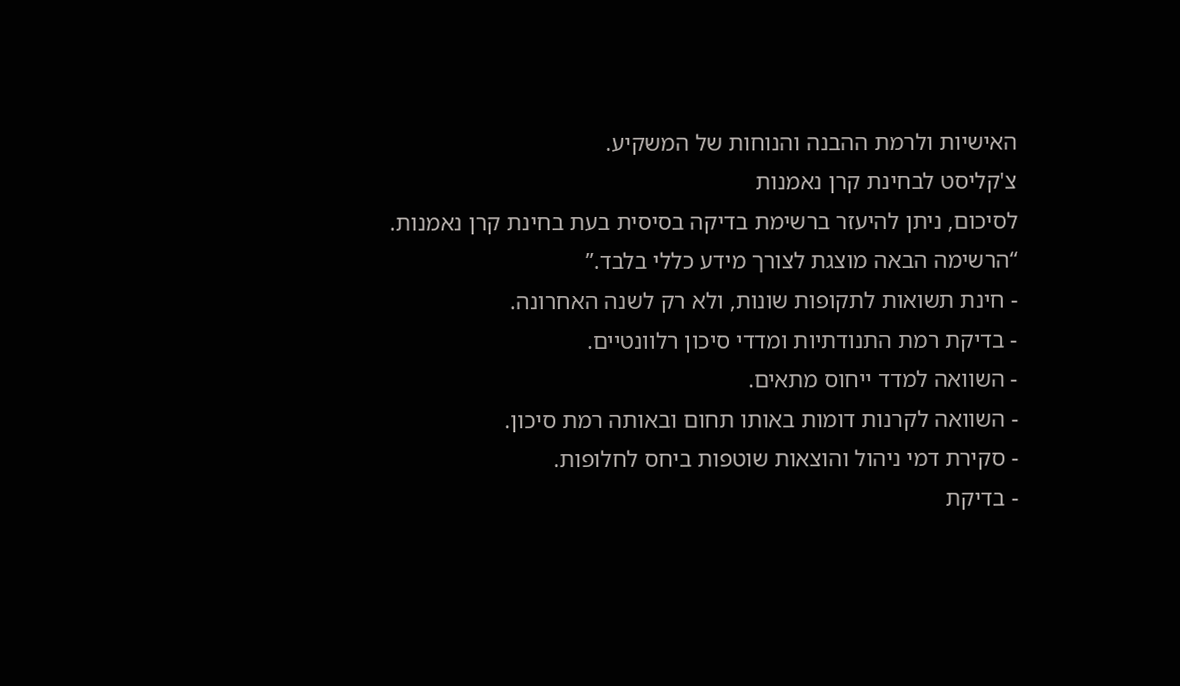האישיות ולרמת ההבנה והנוחות של המשקיע.
צ'קליסט לבחינת קרן נאמנות
לסיכום, ניתן להיעזר ברשימת בדיקה בסיסית בעת בחינת קרן נאמנות.
“הרשימה הבאה מוצגת לצורך מידע כללי בלבד.”
- חינת תשואות לתקופות שונות, ולא רק לשנה האחרונה.
- בדיקת רמת התנודתיות ומדדי סיכון רלוונטיים.
- השוואה למדד ייחוס מתאים.
- השוואה לקרנות דומות באותו תחום ובאותה רמת סיכון.
- סקירת דמי ניהול והוצאות שוטפות ביחס לחלופות.
- בדיקת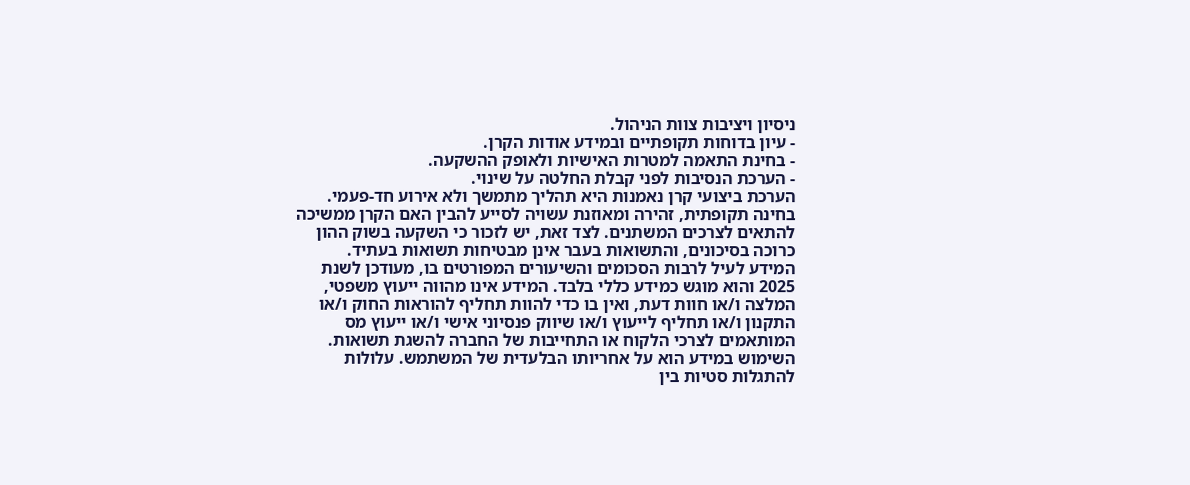ניסיון ויציבות צוות הניהול.
- עיון בדוחות תקופתיים ובמידע אודות הקרן.
- בחינת התאמה למטרות האישיות ולאופק ההשקעה.
- הערכת הנסיבות לפני קבלת החלטה על שינוי.
הערכת ביצועי קרן נאמנות היא תהליך מתמשך ולא אירוע חד-פעמי. בחינה תקופתית, זהירה ומאוזנת עשויה לסייע להבין האם הקרן ממשיכה להתאים לצרכים המשתנים. לצד זאת, יש לזכור כי השקעה בשוק ההון כרוכה בסיכונים, והתשואות בעבר אינן מבטיחות תשואות בעתיד.
המידע לעיל לרבות הסכומים והשיעורים המפורטים בו, מעודכן לשנת 2025 והוא מוגש כמידע כללי בלבד. המידע אינו מהווה ייעוץ משפטי, המלצה ו/או חוות דעת, ואין בו כדי להוות תחליף להוראות החוק ו/או התקנון ו/או תחליף לייעוץ ו/או שיווק פנסיוני אישי ו/או ייעוץ מס המותאמים לצרכי הלקוח או התחייבות של החברה להשגת תשואות. השימוש במידע הוא על אחריותו הבלעדית של המשתמש. עלולות להתגלות סטיות בין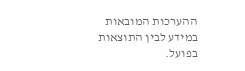ההערכות המובאות במידע לבין התוצאות בפועל.